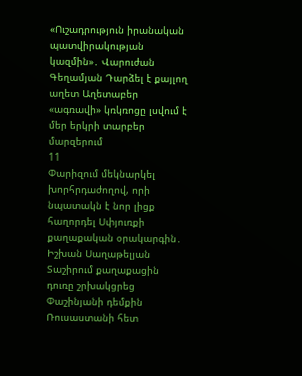«Ուշադրություն իրանական պատվիրակության կազմին»․ Վարուժան Գեղամյան Դարձել է քայլող աղետ Աղետաբեր «ագռավի» կռկռոցը լսվում է մեր երկրի տարբեր մարզերում
11
Փարիզում մեկնարկել խորհրդաժողով, որի նպատակն է նոր լիցք հաղորդել Սփյուռքի քաղաքական օրակարգին․ Իշխան Սաղաթելյան Տաշիրում քաղաքացին դուռը շրխակցրեց Փաշինյանի դեմքին Ռուսաստանի հետ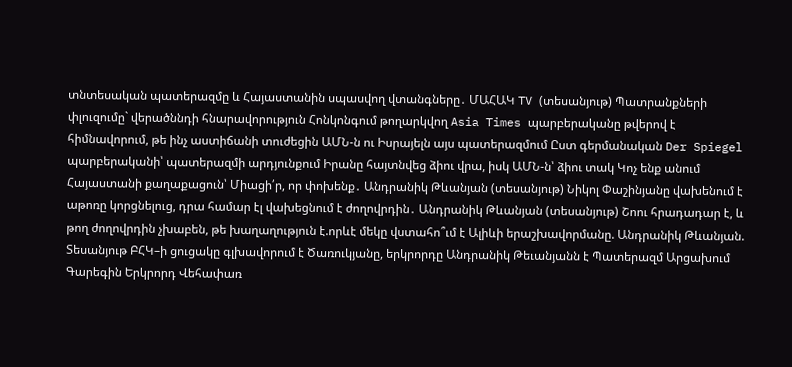տնտեսական պատերազմը և Հայաստանին սպասվող վտանգները․ ՄԱՀԱԿ TV (տեսանյութ) Պատրանքների փլուզումը` վերածննդի հնարավորություն Հոնկոնգում թողարկվող Asia Times պարբերականը թվերով է հիմնավորում, թե ինչ աստիճանի տուժեցին ԱՄՆ-ն ու Իսրայելն այս պատերազմում Ըստ գերմանական Der Spiegel պարբերականի՝ պատերազմի արդյունքում Իրանը հայտնվեց ձիու վրա, իսկ ԱՄՆ-ն՝ ձիու տակ Կոչ ենք անում Հայաստանի քաղաքացուն՝ Միացի՛ր, որ փոխենք․ Անդրանիկ Թևանյան (տեսանյութ) Նիկոլ Փաշինյանը վախենում է աթոռը կորցնելուց, դրա համար էլ վախեցնում է ժողովրդին․ Անդրանիկ Թևանյան (տեսանյութ) Շոու հրադադար է, և թող ժողովրդին չխաբեն, թե խաղաղություն է.որևէ մեկը վստահո՞ւմ է Ալիևի երաշխավորմանը. Անդրանիկ Թևանյան. Տեսանյութ ԲՀԿ–ի ցուցակը գլխավորում է Ծառուկյանը, երկրորդը Անդրանիկ Թեւանյանն է Պատերազմ Արցախում
Գարեգին Երկրորդ Վեհափառ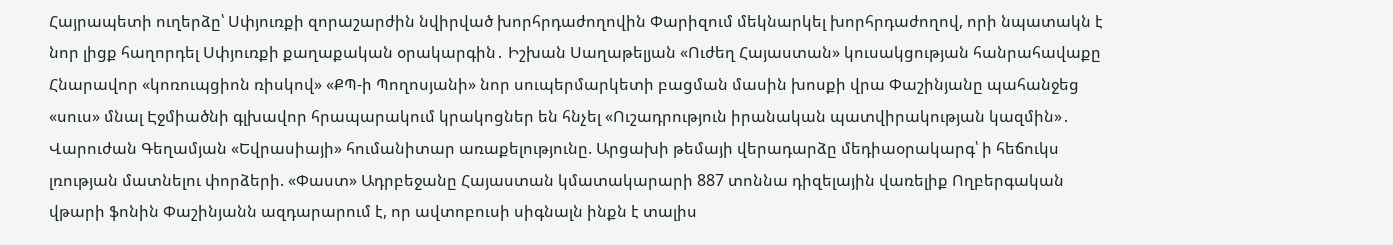Հայրապետի ուղերձը՝ Սփյուռքի զորաշարժին նվիրված խորհրդաժողովին Փարիզում մեկնարկել խորհրդաժողով, որի նպատակն է նոր լիցք հաղորդել Սփյուռքի քաղաքական օրակարգին․ Իշխան Սաղաթելյան «Ուժեղ Հայաստան» կուսակցության հանրահավաքը Հնարավոր «կոռուպցիոն ռիսկով» «ՔՊ-ի Պողոսյանի» նոր սուպերմարկետի բացման մասին խոսքի վրա Փաշինյանը պահանջեց «սուս» մնալ Էջմիածնի գլխավոր հրապարակում կրակոցներ են հնչել «Ուշադրություն իրանական պատվիրակության կազմին»․ Վարուժան Գեղամյան «Եվրասիայի» հումանիտար առաքելությունը. Արցախի թեմայի վերադարձը մեդիաօրակարգ՝ ի հեճուկս լռության մատնելու փորձերի. «Փաստ» Ադրբեջանը Հայաստան կմատակարարի 887 տոննա դիզելային վառելիք Ողբերգական վթարի ֆոնին Փաշինյանն ազդարարում է, որ ավտոբուսի սիգնալն ինքն է տալիս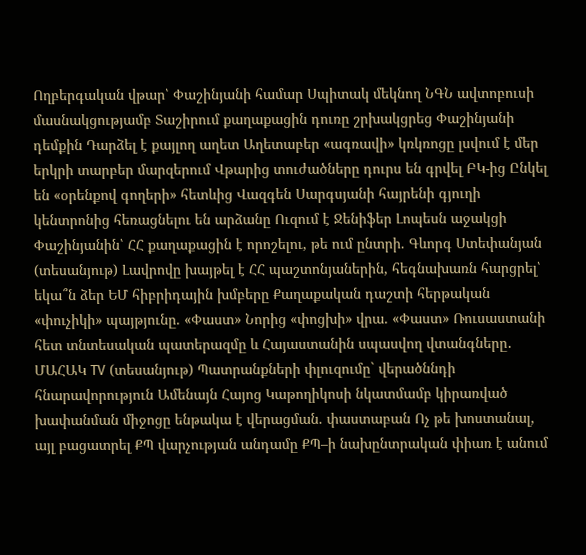Ողբերգական վթար՝ Փաշինյանի համար Սպիտակ մեկնող ՆԳՆ ավտոբուսի մասնակցությամբ Տաշիրում քաղաքացին դուռը շրխակցրեց Փաշինյանի դեմքին Դարձել է քայլող աղետ Աղետաբեր «ագռավի» կռկռոցը լսվում է մեր երկրի տարբեր մարզերում Վթարից տուժածները դուրս են գրվել ԲԿ-ից Ընկել են «օրենքով գողերի» հետևից Վազգեն Սարգսյանի հայրենի գյուղի կենտրոնից հեռացնելու են արձանը Ուզում է Ջենիֆեր Լոպեսն աջակցի Փաշինյանին՝ ՀՀ քաղաքացին է որոշելու, թե ում ընտրի. Գևորգ Ստեփանյան (տեսանյութ) Լավրովը խայթել է ՀՀ պաշտոնյաներին, հեգնախառն հարցրել՝ եկա՞ն ձեր ԵՄ հիբրիդային խմբերը Քաղաքական դաշտի հերթական «փուչիկի» պայթյունը. «Փաստ» Նորից «փոցխի» վրա. «Փաստ» Ռուսաստանի հետ տնտեսական պատերազմը և Հայաստանին սպասվող վտանգները․ ՄԱՀԱԿ TV (տեսանյութ) Պատրանքների փլուզումը` վերածննդի հնարավորություն Ամենայն Հայոց Կաթողիկոսի նկատմամբ կիրառված խափանման միջոցը ենթակա է վերացման. փաստաբան Ոչ թե խոստանալ, այլ բացատրել ՔՊ վարչության անդամը ՔՊ–ի նախընտրական փիառ է անում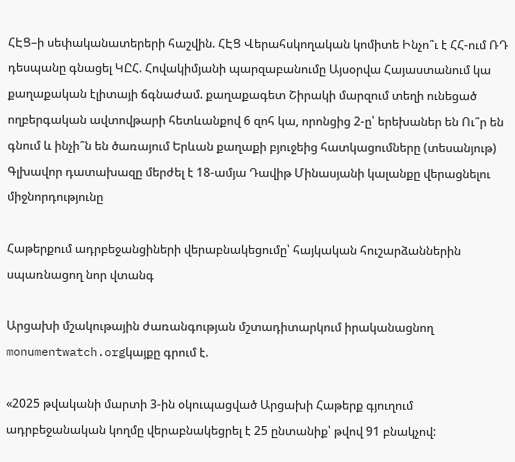ՀԷՑ–ի սեփականատերերի հաշվին. ՀԷՑ Վերահսկողական կոմիտե Ինչո՞ւ է ՀՀ-ում ՌԴ դեսպանը գնացել ԿԸՀ. Հովակիմյանի պարզաբանումը Այսօրվա Հայաստանում կա քաղաքական էլիտայի ճգնաժամ. քաղաքագետ Շիրակի մարզում տեղի ունեցած ողբերգական ավտովթարի հետևանքով 6 զոհ կա, որոնցից 2-ը՝ երեխաներ են Ու՞ր են գնում և ինչի՞ն են ծառայում Երևան քաղաքի բյուջեից հատկացումները (տեսանյութ) Գլխավոր դատախազը մերժել է 18-ամյա Դավիթ Մինասյանի կալանքը վերացնելու միջնորդությունը

Հաթերքում ադրբեջանցիների վերաբնակեցումը՝ հայկական հուշարձաններին սպառնացող նոր վտանգ

Արցախի մշակութային ժառանգության մշտադիտարկում իրականացնող monumentwatch.orgկայքը գրում է.

«2025 թվականի մարտի 3-ին օկուպացված Արցախի Հաթերք գյուղում ադրբեջանական կողմը վերաբնակեցրել է 25 ընտանիք՝ թվով 91 բնակչով: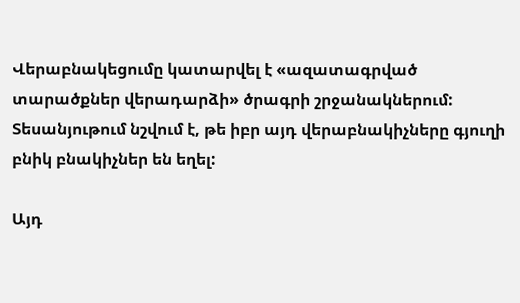Վերաբնակեցումը կատարվել է «ազատագրված տարածքներ վերադարձի» ծրագրի շրջանակներում: Տեսանյութում նշվում է, թե իբր այդ վերաբնակիչները գյուղի բնիկ բնակիչներ են եղել:

Այդ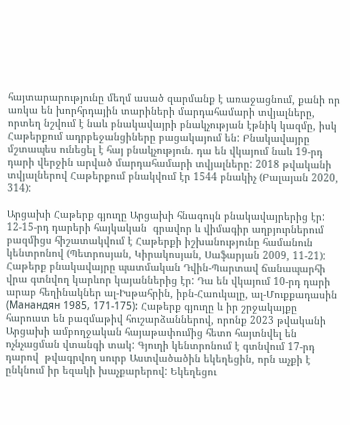հայտարարությունը մեղմ ասած զարմանք է առաջացնում, քանի որ առկա են խորհրդային տարիների մարդահամարի տվյալները, որտեղ նշվում է նաև բնակավայրի բնակչության էթնիկ կազմը, իսկ Հաթերքում ադրբեջանցիները բացակայում են: Բնակավայրը մշտապես ունեցել է հայ բնակչություն. դա են վկայում նաև 19-րդ դարի վերջին արված մարդահամարի տվյալները: 2018 թվականի տվյալներով Հաթերքում բնակվում էր 1544 բնակիչ (Բալայան 2020, 314):

Արցախի Հաթերք գյուղը Արցախի հնագույն բնակավայրերից էր: 12-15-րդ դարերի հայկական  գրավոր և վիմագիր աղբյուրներում բազմիցս հիշատակվում է Հաթերքի իշխանությունը համանուն կենտրոնով (Պետրոսյան, Կիրակոսյան, Սաֆարյան 2009, 11-21): Հաթերք բնակավայրը պատմական Դվին-Պարտավ ճանապարհի վրա գտնվող կարևոր կայաններից էր: Դա են վկայում 10-րդ դարի արաբ հեղինակներ ալ-Իսթահրին, իբն-Հաուկալը, ալ-Մուքքադասին (Манандян 1985, 171-175): Հաթերք գյուղը և իր շրջակայքը հարուստ են բազմաթիվ հուշարձաններով, որոնք 2023 թվականի Արցախի ամբողջական հայաթափումից հետո հայտնվել են ոչնչացման վտանգի տակ: Գյուղի կենտրոնում է գտնվում 17-րդ դարով  թվագրվող սուրբ Աստվածածին եկեղեցին, որն աչքի է ընկնում իր եզակի խաչքարերով: Եկեղեցու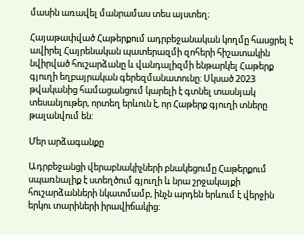մասին առավել մանրամաս տես այստեղ։

Հայաթափված Հաթերքում ադրբեջանական կողմը հասցրել է ավիրել Հայրենական պատերազմի զոհերի հիշատակին նվիրված հուշարձանը և վանդալիզմի ենթարկել Հաթերք գյուղի եղբայրական գերեզմանատունը: Սկսած 2023 թվականից համացանցում կարելի է գտնել տասնյակ տեսանյութեր, որտեղ երևուն է, որ Հաթերք գյուղի տները թալանվում են:

Մեր արձագանքը

Ադրբեջանցի վերաբնակիչների բնակեցումը Հաթերքում սպառնալիք է ստեղծում գյուղի և նրա շրջակայքի հուշարձանների նկատմամբ, ինչն արդեն երևում է վերջին երկու տարիների իրավիճակից: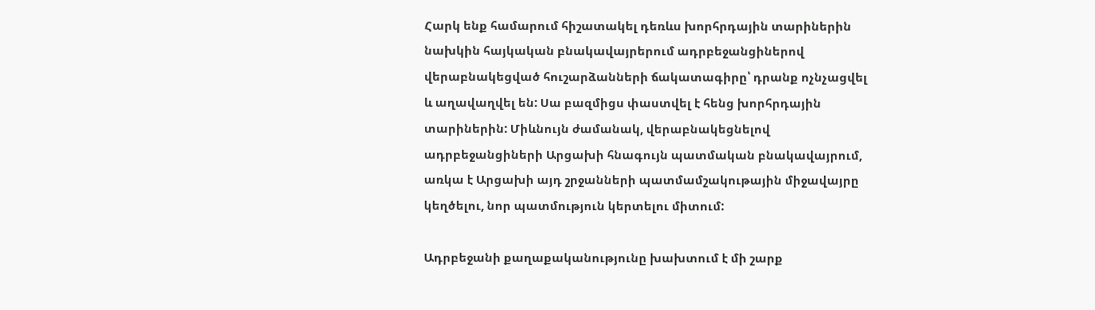Հարկ ենք համարում հիշատակել դեռևս խորհրդային տարիներին նախկին հայկական բնակավայրերում ադրբեջանցիներով վերաբնակեցված հուշարձանների ճակատագիրը՝ դրանք ոչնչացվել և աղավաղվել են: Սա բազմիցս փաստվել է հենց խորհրդային տարիներին: Միևնույն ժամանակ, վերաբնակեցնելով ադրբեջանցիների Արցախի հնագույն պատմական բնակավայրում, առկա է Արցախի այդ շրջանների պատմամշակութային միջավայրը կեղծելու, նոր պատմություն կերտելու միտում:

Ադրբեջանի քաղաքականությունը խախտում է մի շարք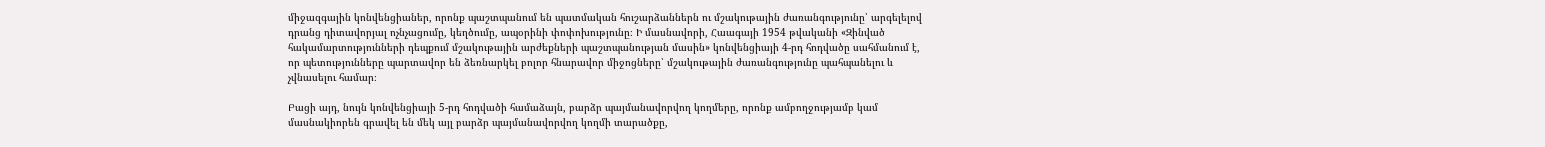միջազգային կոնվենցիաներ, որոնք պաշտպանում են պատմական հուշարձաններն ու մշակութային ժառանգությունը՝ արգելելով դրանց դիտավորյալ ոչնչացումը, կեղծումը, ապօրինի փոփոխությունը։ Ի մասնավորի, Հաագայի 1954 թվականի «Զինված հակամարտությունների դեպքում մշակութային արժեքների պաշտպանության մասին» կոնվենցիայի 4-րդ հոդվածը սահմանում է, որ պետությունները պարտավոր են ձեռնարկել բոլոր հնարավոր միջոցները՝ մշակութային ժառանգությունը պահպանելու և չվնասելու համար։

Բացի այդ, նույն կոնվենցիայի 5-րդ հոդվածի համաձայն, բարձր պայմանավորվող կողմերը, որոնք ամբողջությամբ կամ մասնակիորեն գրավել են մեկ այլ բարձր պայմանավորվող կողմի տարածքը,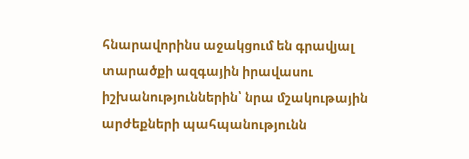հնարավորինս աջակցում են գրավյալ տարածքի ազգային իրավասու իշխանություններին՝ նրա մշակութային արժեքների պահպանությունն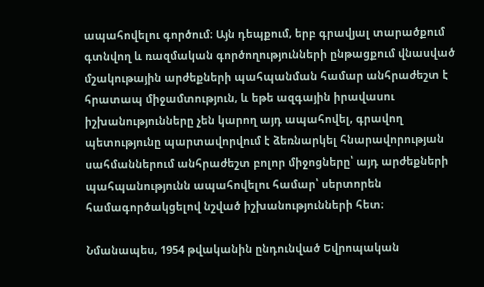ապահովելու գործում։ Այն դեպքում, երբ գրավյալ տարածքում գտնվող և ռազմական գործողությունների ընթացքում վնասված մշակութային արժեքների պահպանման համար անհրաժեշտ է հրատապ միջամտություն, և եթե ազգային իրավասու իշխանությունները չեն կարող այդ ապահովել, գրավող պետությունը պարտավորվում է ձեռնարկել հնարավորության սահմաններում անհրաժեշտ բոլոր միջոցները՝ այդ արժեքների պահպանությունն ապահովելու համար՝ սերտորեն համագործակցելով նշված իշխանությունների հետ։

Նմանապես, 1954 թվականին ընդունված Եվրոպական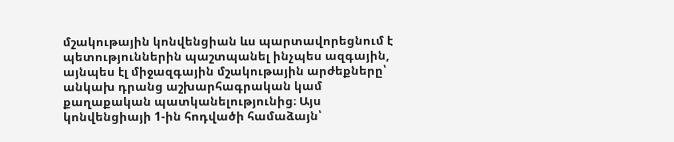մշակութային կոնվենցիան ևս պարտավորեցնում է պետություններին պաշտպանել ինչպես ազգային, այնպես էլ միջազգային մշակութային արժեքները՝ անկախ դրանց աշխարհագրական կամ քաղաքական պատկանելությունից։ Այս կոնվենցիայի 1-ին հոդվածի համաձայն՝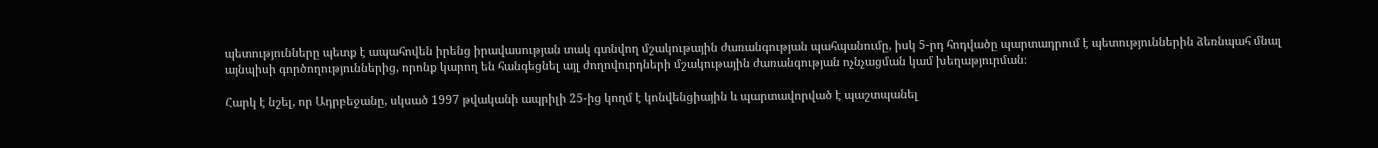պետությունները պետք է ապահովեն իրենց իրավասության տակ գտնվող մշակութային ժառանգության պահպանումը, իսկ 5-րդ հոդվածը պարտադրում է պետություններին ձեռնպահ մնալ այնպիսի գործողություններից, որոնք կարող են հանգեցնել այլ ժողովուրդների մշակութային ժառանգության ոչնչացման կամ խեղաթյուրման։

Հարկ է նշել, որ Ադրբեջանը, սկսած 1997 թվականի ապրիլի 25-ից կողմ է կոնվենցիային և պարտավորված է պաշտպանել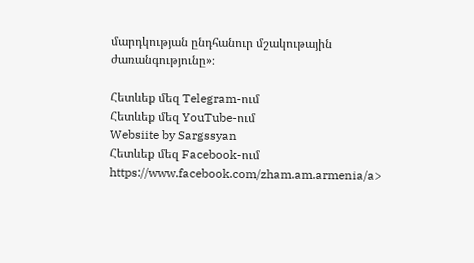մարդկության ընդհանուր մշակութային ժառանգությունը»։

Հետևեք մեզ Telegram-ում
Հետևեք մեզ YouTube-ում
Websiite by Sargssyan
Հետևեք մեզ Facebook-ում https://www.facebook.com/zham.am.armenia/a>